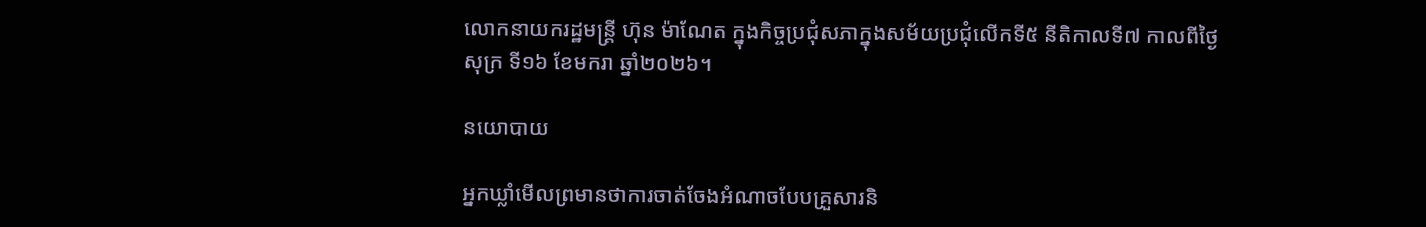លោកនាយករដ្ឋមន្ត្រី ហ៊ុន ម៉ាណែត ក្នុងកិច្ចប្រជុំសភាក្នុងសម័យប្រជុំលើកទី៥ នីតិកាលទី៧ កាលពីថ្ងៃសុក្រ ទី១៦ ខែមករា ឆ្នាំ២០២៦។

នយោបាយ

អ្នកឃ្លាំមើលព្រមានថាការចាត់ចែងអំណាចបែបគ្រួសារនិ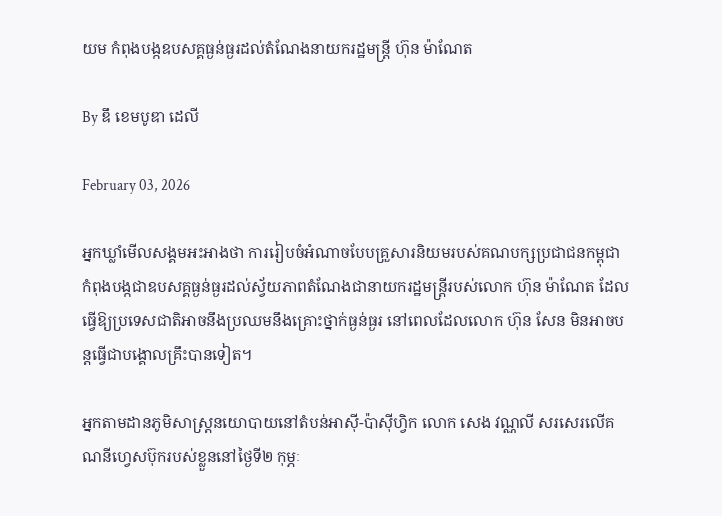យម កំពុងបង្កឧបសគ្គធ្ងន់ធ្ងរដល់តំណែងនាយករដ្ឋមន្ត្រី ហ៊ុន ម៉ាណែត

By ឌឹ ខេមបូឌា ដេលី

February 03, 2026

អ្នកឃ្លាំមើលសង្គមអះអាងថា ការរៀបចំអំណាចបែបគ្រួសារនិយមរបស់គណបក្សប្រជាជនកម្ពុជា កំពុងបង្កជាឧបសគ្គធ្ងន់ធ្ងរដល់ស្វ័យភាពតំណែងជានាយករដ្ឋមន្ត្រីរបស់លោក ហ៊ុន ម៉ាណែត ដែលធ្វើឱ្យប្រទេសជាតិអាចនឹងប្រឈមនឹងគ្រោះថ្នាក់ធ្ងន់ធ្ងរ នៅពេលដែលលោក ហ៊ុន សែន មិនអាចបន្តធ្វើជាបង្គោលគ្រឹះបានទៀត។

អ្នកតាមដានភូមិសាស្ត្រនយោបាយនៅតំបន់អាស៊ី-ប៉ាស៊ីហ្វិក លោក សេង វណ្ណលី សរសេរលើគណនីហ្វេសប៊ុករបស់ខ្លួននៅថ្ងៃទី២ កុម្ភៈ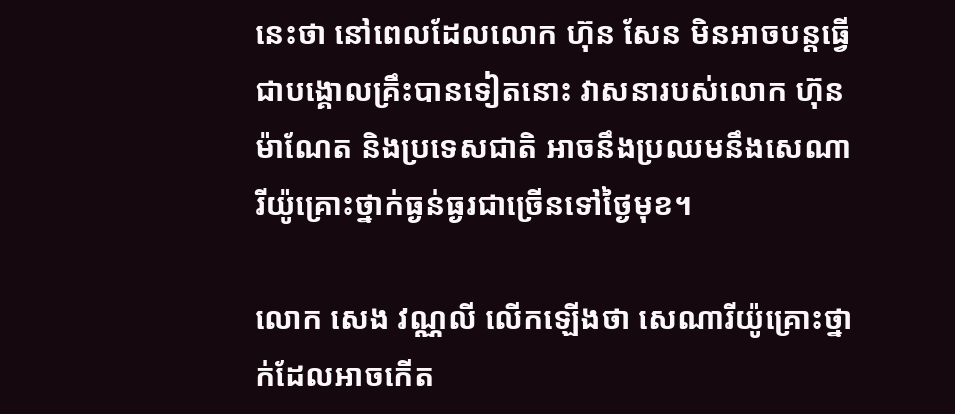នេះថា នៅពេលដែលលោក ហ៊ុន សែន មិនអាចបន្តធ្វើជាបង្គោលគ្រឹះបានទៀតនោះ វាសនារបស់លោក ហ៊ុន ម៉ាណែត និងប្រទេសជាតិ អាចនឹងប្រឈមនឹងសេណារីយ៉ូគ្រោះថ្នាក់ធ្ងន់ធ្ងរជាច្រើនទៅថ្ងៃមុខ។

លោក សេង វណ្ណលី លើកឡើងថា សេណារីយ៉ូគ្រោះថ្នាក់ដែលអាចកើត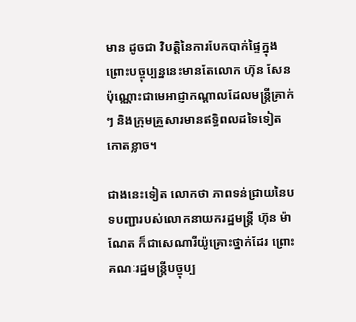មាន ដូចជា វិបត្តិនៃការបែកបាក់ផ្ទៃក្នុង ព្រោះបច្ចុប្បន្ននេះមានតែលោក ហ៊ុន សែន ប៉ុណ្ណោះជាមេអាជ្ញាកណ្ដាលដែលមន្ត្រីគ្រាក់ៗ និងក្រុមគ្រួសារមានឥទ្ធិពលដទៃទៀតកោតខ្លាច។

ជាងនេះទៀត លោកថា ភាពទន់ជ្រាយនៃបទបញ្ជារបស់លោកនាយករដ្ឋមន្ត្រី ហ៊ុន ម៉ាណែត ក៏ជាសេណារីយ៉ូគ្រោះថ្នាក់ដែរ ព្រោះគណៈរដ្ឋមន្ត្រីបច្ចុប្ប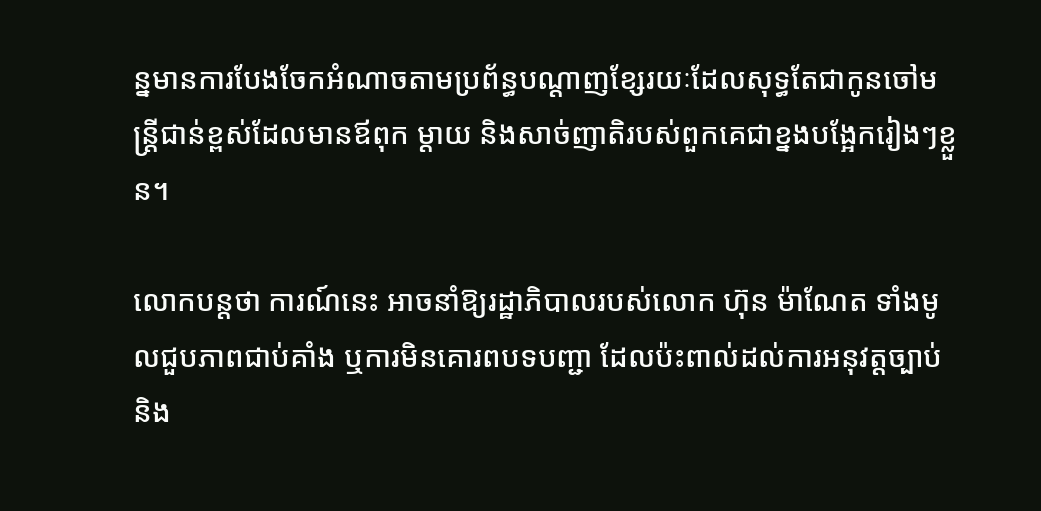ន្នមានការបែងចែកអំណាចតាមប្រព័ន្ធបណ្ដាញខ្សែរយៈដែលសុទ្ធតែជាកូនចៅមន្ត្រីជាន់ខ្ពស់ដែលមានឪពុក ម្តាយ និងសាច់ញាតិរបស់ពួកគេជាខ្នងបង្អែករៀងៗខ្លួន។

លោកបន្តថា ការណ៍នេះ អាចនាំឱ្យរដ្ឋាភិបាលរបស់លោក ហ៊ុន ម៉ាណែត ទាំងមូលជួបភាពជាប់គាំង ឬការមិនគោរពបទបញ្ជា ដែលប៉ះពាល់ដល់ការអនុវត្តច្បាប់ និង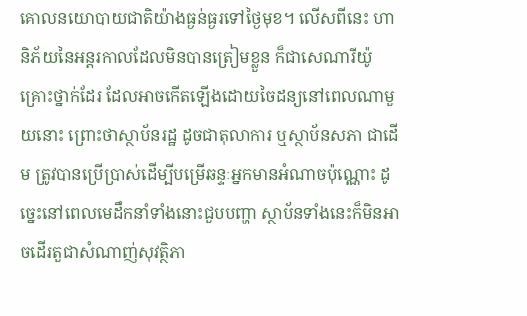គោលនយោបាយជាតិយ៉ាងធ្ងន់ធ្ងរទៅថ្ងៃមុខ។ លើសពីនេះ ហានិភ័យនៃអន្តរកាលដែលមិនបានត្រៀមខ្លួន ក៏ជាសេណារីយ៉ូគ្រោះថ្នាក់ដែរ ដែលអាចកើតឡើងដោយចៃដន្យនៅពេលណាមួយនោះ ព្រោះថាស្ថាប័នរដ្ឋ ដូចជាតុលាការ ឬស្ថាប័នសភា ជាដើម ត្រូវបានប្រើប្រាស់ដើម្បីបម្រើឆន្ទៈអ្នកមានអំណាចប៉ុណ្ណោះ ដូច្នេះនៅពេលមេដឹកនាំទាំងនោះជួបបញ្ហា ស្ថាប័នទាំងនេះក៏មិនអាចដើរតួជាសំណាញ់សុវត្ថិភា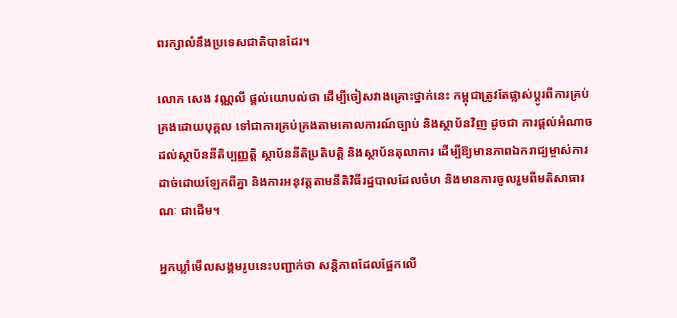ពរក្សាលំនឹងប្រទេសជាតិបានដែរ។

លោក សេង វណ្ណលី ផ្តល់យោបល់ថា ដើម្បីចៀសវាងគ្រោះថ្នាក់នេះ កម្ពុជាត្រូវតែផ្លាស់ប្ដូរពីការគ្រប់គ្រងដោយបុគ្គល ទៅជាការគ្រប់គ្រងតាមគោលការណ៍ច្បាប់ និងស្ថាប័នវិញ ដូចជា ការផ្តល់អំណាចដល់ស្ថាប័ននីតិប្បញ្ញត្តិ ស្ថាប័ននីតិប្រតិបត្តិ និងស្ថាប័នតុលាការ ដើម្បីឱ្យមានភាពឯករាជ្យម្ចាស់ការដាច់ដោយឡែកពីគ្នា និងការអនុវត្តតាមនីតិវិធីរដ្ឋបាលដែលចំហ និងមានការចូលរួមពីមតិសាធារណៈ ជាដើម។

អ្នកឃ្លាំមើលសង្គមរូបនេះបញ្ជាក់ថា សន្តិភាពដែលផ្អែកលើ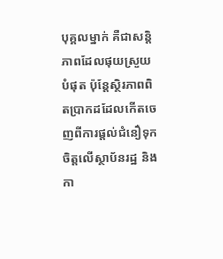បុគ្គលម្នាក់ គឺជាសន្តិភាពដែលផុយស្រួយបំផុត ប៉ុន្តែស្ថិរភាពពិតប្រាកដដែលកើតចេញពីការផ្តល់ជំនឿទុកចិត្តលើស្ថាប័នរដ្ឋ និងកា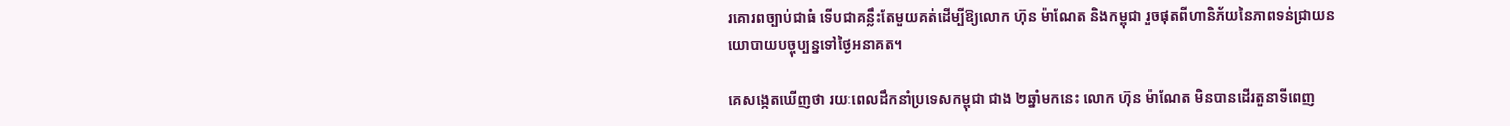រគោរពច្បាប់ជាធំ ទើបជាគន្លឹះតែមួយគត់ដើម្បីឱ្យលោក ហ៊ុន ម៉ាណែត និងកម្ពុជា រួចផុតពីហានិភ័យនៃភាពទន់ជ្រាយនយោបាយបច្ចុប្បន្នទៅថ្ងៃអនាគត។

គេសង្កេតឃើញថា រយៈពេលដឹកនាំប្រទេសកម្ពុជា ជាង ២ឆ្នាំមកនេះ លោក ហ៊ុន ម៉ាណែត មិនបានដើរតួនាទីពេញ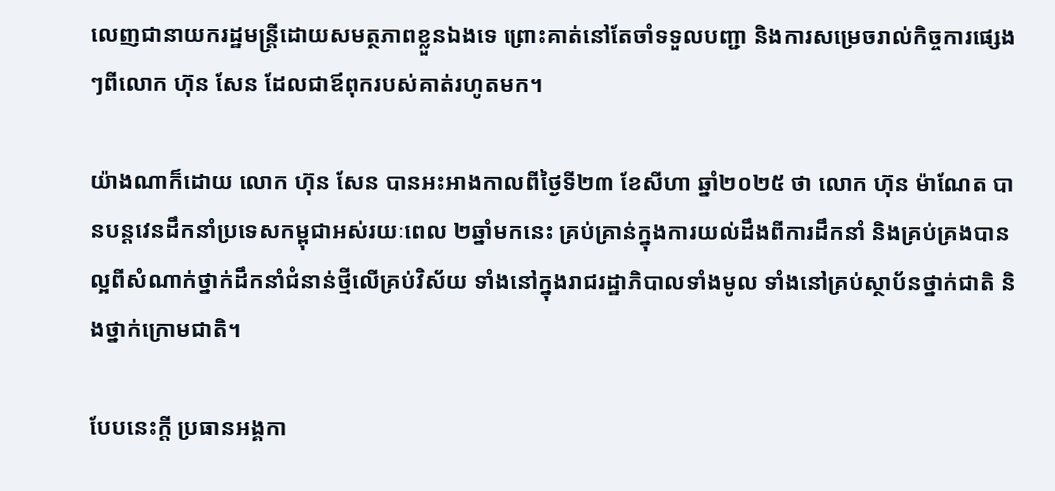លេញជានាយករដ្ឋមន្ត្រីដោយសមត្ថភាពខ្លួនឯងទេ ព្រោះគាត់នៅតែចាំទទួលបញ្ជា និងការសម្រេចរាល់កិច្ចការផ្សេងៗពីលោក ហ៊ុន សែន ដែលជាឪពុករបស់គាត់រហូតមក។

យ៉ាងណាក៏ដោយ លោក ហ៊ុន សែន បានអះអាងកាលពីថ្ងៃទី២៣ ខែសីហា ឆ្នាំ២០២៥ ថា លោក ហ៊ុន ម៉ាណែត បានបន្តវេនដឹកនាំប្រទេសកម្ពុជាអស់រយៈពេល ២ឆ្នាំមកនេះ គ្រប់គ្រាន់ក្នុងការយល់ដឹងពីការដឹកនាំ និងគ្រប់គ្រងបានល្អពីសំណាក់ថ្នាក់ដឹកនាំជំនាន់ថ្មីលើគ្រប់វិស័យ ទាំងនៅក្នុងរាជរដ្ឋាភិបាលទាំងមូល ទាំងនៅគ្រប់ស្ថាប័នថ្នាក់ជាតិ និងថ្នាក់ក្រោមជាតិ។

បែបនេះក្តី ប្រធានអង្គកា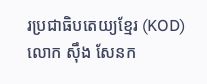រប្រជាធិបតេយ្យខ្មែរ (KOD) លោក ស៊ឹង សែនក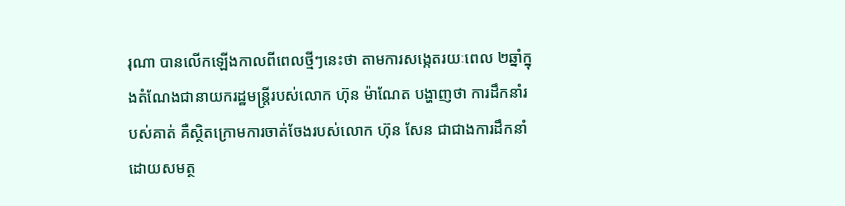រុណា បានលើកឡើងកាលពីពេលថ្មីៗនេះថា តាមការសង្កេតរយៈពេល ២ឆ្នាំក្នុងតំណែងជានាយករដ្ឋមន្ត្រីរបស់លោក ហ៊ុន ម៉ាណែត បង្ហាញថា ការដឹកនាំរបស់គាត់ គឺស្ថិតក្រោមការចាត់ចែងរបស់លោក ហ៊ុន សែន ជាជាងការដឹកនាំដោយសមត្ថ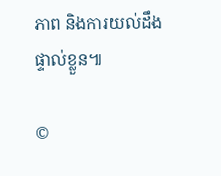ភាព និងការយល់ដឹងផ្ទាល់ខ្លួន៕

©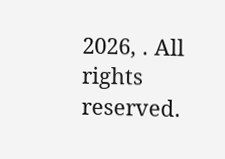2026, . All rights reserved.